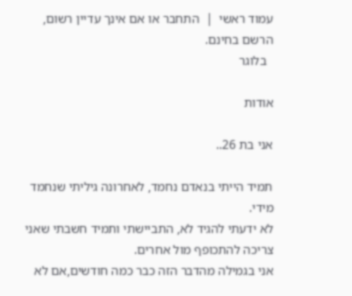עמוד ראשי  |  התחבר או אם אינך עדיין רשום, הרשם בחינם.
  בלוגר

אודות

אני בת 26..

תמיד הייתי בנאדם נחמד, לאחרונה גיליתי שנחמד מידי.
לא ידעתי להגיד לא, התביישתי ותמיד חשבתי שאני צריכה להתכופף מול אחרים.
אני בגמילה מהדבר הזה כבר כמה חודשים,אם לא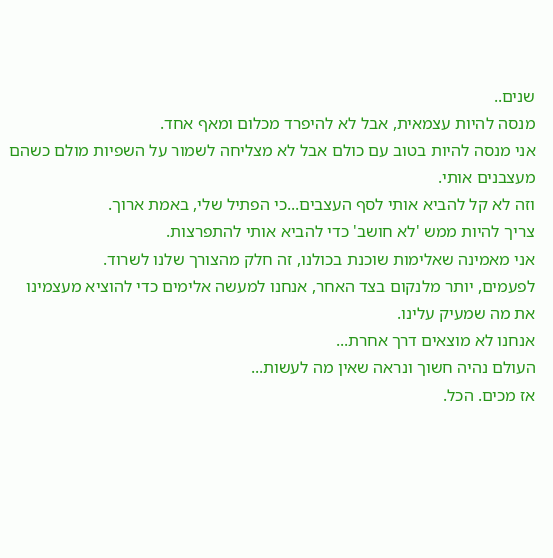שנים..
מנסה להיות עצמאית, אבל לא להיפרד מכלום ומאף אחד.
אני מנסה להיות בטוב עם כולם אבל לא מצליחה לשמור על השפיות מולם כשהם מעצבנים אותי.
וזה לא קל להביא אותי לסף העצבים...כי הפתיל שלי, באמת ארוך.
צריך להיות ממש 'לא חושב' כדי להביא אותי להתפרצות.
אני מאמינה שאלימות שוכנת בכולנו, זה חלק מהצורך שלנו לשרוד.
לפעמים, יותר מלנקום בצד האחר, אנחנו למעשה אלימים כדי להוציא מעצמינו את מה שמעיק עלינו.
אנחנו לא מוצאים דרך אחרת...
העולם נהיה חשוך ונראה שאין מה לעשות...
אז מכים. הכל.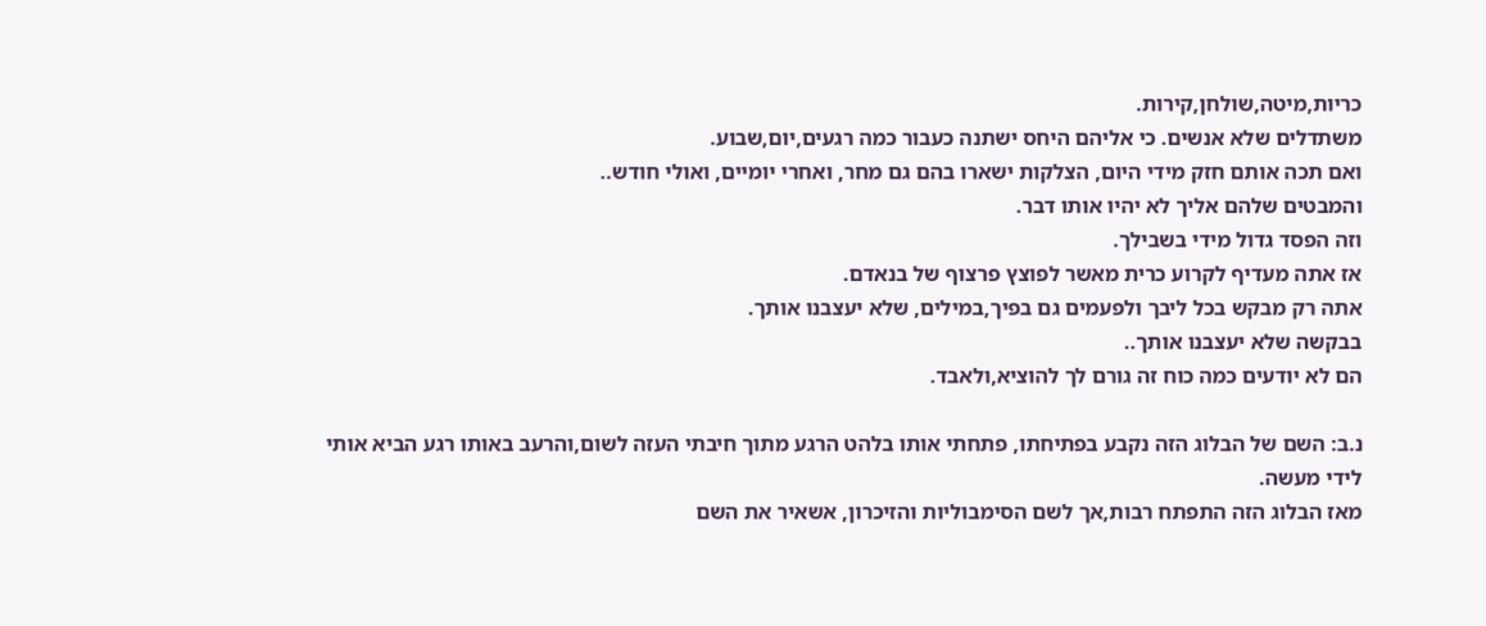כריות,מיטה,שולחן,קירות.
משתדלים שלא אנשים. כי אליהם היחס ישתנה כעבור כמה רגעים,יום,שבוע.
ואם תכה אותם חזק מידי היום, הצלקות ישארו בהם גם מחר, ואחרי יומיים, ואולי חודש..
והמבטים שלהם אליך לא יהיו אותו דבר.
וזה הפסד גדול מידי בשבילך.
אז אתה מעדיף לקרוע כרית מאשר לפוצץ פרצוף של בנאדם.
אתה רק מבקש בכל ליבך ולפעמים גם בפיך,במילים, שלא יעצבנו אותך.
בבקשה שלא יעצבנו אותך..
הם לא יודעים כמה כוח זה גורם לך להוציא,ולאבד.

נ.ב: השם של הבלוג הזה נקבע בפתיחתו, פתחתי אותו בלהט הרגע מתוך חיבתי העזה לשום,והרעב באותו רגע הביא אותי לידי מעשה.
מאז הבלוג הזה התפתח רבות,אך לשם הסימבוליות והזיכרון, אשאיר את השם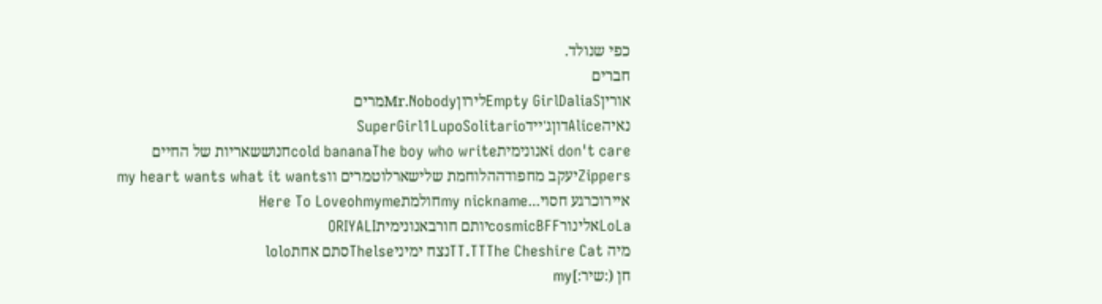כפי שנולד.
חברים
אוריןEmpty GirlDaliaSלירוןMr.Nobodyמרים
נאיהAliceדוןג'יידSuperGirl1LupoSolitario
i don't careאנונימיתcold bananaThe boy who writeחנוששאריות של החיים
Zippersיעקב מחפודההלוחמת שלישארלוטמרים ווmy heart wants what it wants
איירוכרגע חסוי...my nicknameחולמתHere To Loveohmyme
LoLaאלינורcosmicBFFיותם חורבאנונימיתORIYALI
מיה TT.TTThe Cheshire Catנצח ימיניThelseסתם אחתlolo
חן (:שיר:]my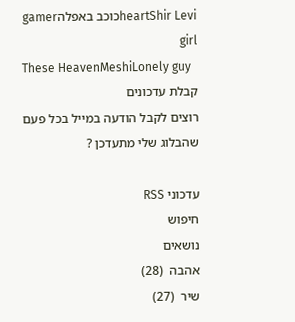heartShir Leviכוכב באפלהgamer girl
These HeavenMeshiLonely guy
קבלת עדכונים
רוצים לקבל הודעה במייל בכל פעם שהבלוג שלי מתעדכן ?

עדכוני RSS
חיפוש
נושאים
אהבה  (28)
שיר  (27)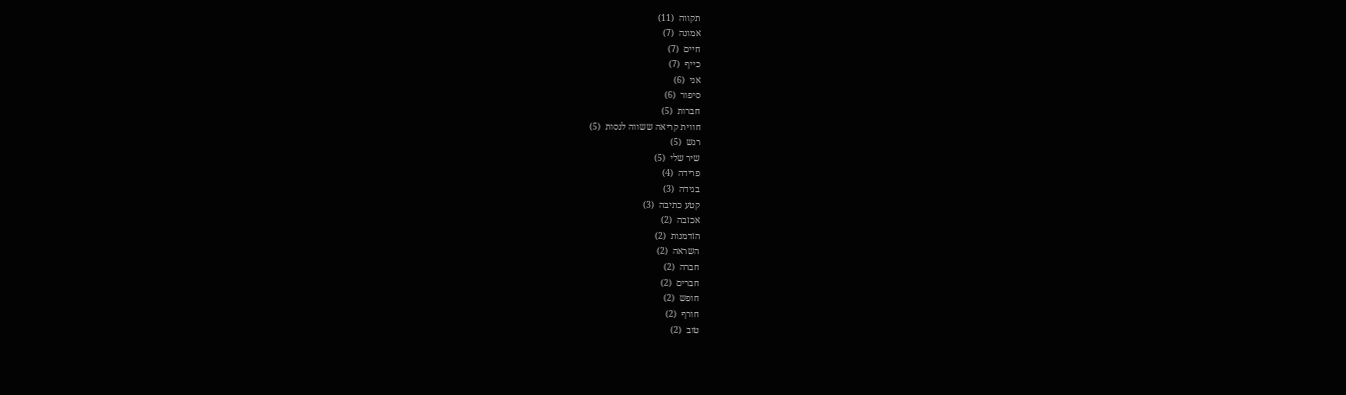תקווה  (11)
אמונה  (7)
חיים  (7)
כייף  (7)
אני  (6)
סיפור  (6)
חברות  (5)
חווית קריאה ששווה לנסות  (5)
רגש  (5)
שיר שלי  (5)
פרידה  (4)
בגידה  (3)
קטע כתיבה  (3)
אכזבה  (2)
הזדמנות  (2)
השראה  (2)
חברה  (2)
חברים  (2)
חופש  (2)
חורף  (2)
טוב  (2)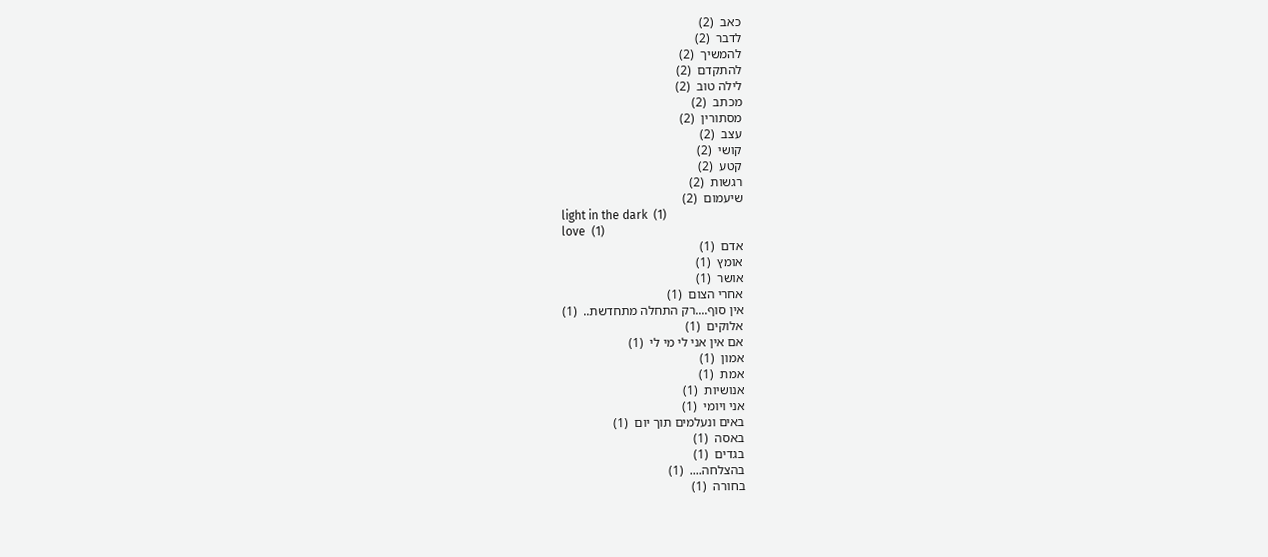כאב  (2)
לדבר  (2)
להמשיך  (2)
להתקדם  (2)
לילה טוב  (2)
מכתב  (2)
מסתורין  (2)
עצב  (2)
קושי  (2)
קטע  (2)
רגשות  (2)
שיעמום  (2)
light in the dark  (1)
love  (1)
אדם  (1)
אומץ  (1)
אושר  (1)
אחרי הצום  (1)
אין סוף....רק התחלה מתחדשת..  (1)
אלוקים  (1)
אם אין אני לי מי לי  (1)
אמון  (1)
אמת  (1)
אנושיות  (1)
אני ויומי  (1)
באים ונעלמים תוך יום  (1)
באסה  (1)
בגדים  (1)
בהצלחה....  (1)
בחורה  (1)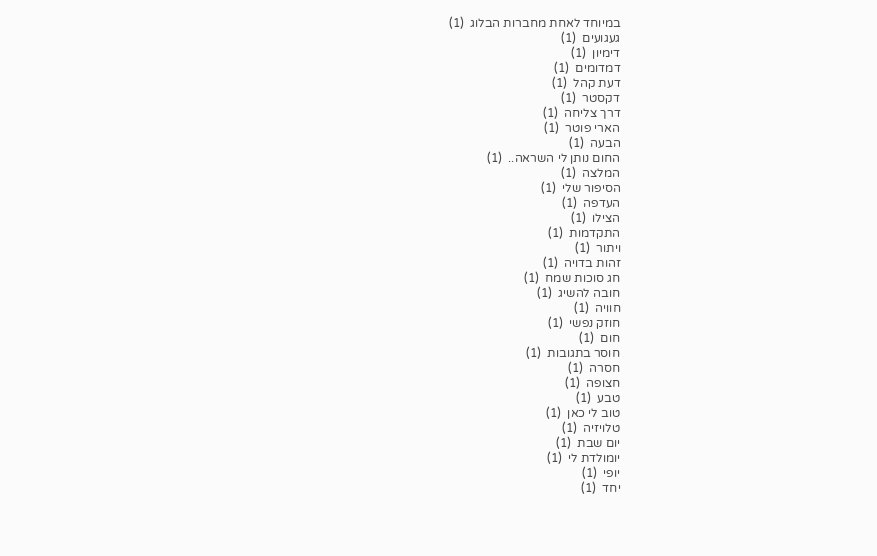במיוחד לאחת מחברות הבלוג  (1)
געגועים  (1)
דימיון  (1)
דמדומים  (1)
דעת קהל  (1)
דקסטר  (1)
דרך צליחה  (1)
הארי פוטר  (1)
הבעה  (1)
החום נותן לי השראה..  (1)
המלצה  (1)
הסיפור שלי  (1)
העדפה  (1)
הצילו  (1)
התקדמות  (1)
ויתור  (1)
זהות בדויה  (1)
חג סוכות שמח  (1)
חובה להשיג  (1)
חוויה  (1)
חוזק נפשי  (1)
חום  (1)
חוסר בתגובות  (1)
חסרה  (1)
חצופה  (1)
טבע  (1)
טוב לי כאן  (1)
טלויזיה  (1)
יום שבת  (1)
יומולדת לי  (1)
יופי  (1)
יחד  (1)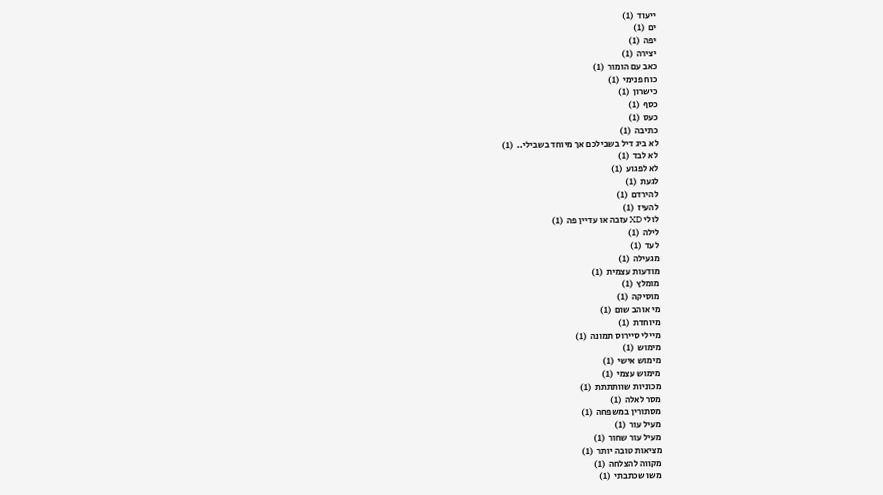ייעוד  (1)
ים  (1)
יפה  (1)
יצירה  (1)
כאב עם הומור  (1)
כוח פנימי  (1)
כישרון  (1)
כסף  (1)
כעס  (1)
כתיבה  (1)
לא ביג דיל בשבילכם אך מיוחד בשבילי..  (1)
לא לבד  (1)
לא לפגוע  (1)
לגעת  (1)
להירדם  (1)
להעיז  (1)
לולי XD עזבה או עדיין פה  (1)
לילה  (1)
לעד  (1)
מגעילה  (1)
מודעות עצמית  (1)
מומלץ  (1)
מוסיקה  (1)
מי אוהב שום  (1)
מיוחדת  (1)
מיילי סיירוס תמונה  (1)
מימוש  (1)
מימוש אישי  (1)
מימוש עצמי  (1)
מכוניות שוותתתת  (1)
מסר לאלה  (1)
מסתורין במשפחה  (1)
מעיל עור  (1)
מעיל עור שחור  (1)
מציאות טובה יותר  (1)
מקווה להצלחה  (1)
משו שכתבתי  (1)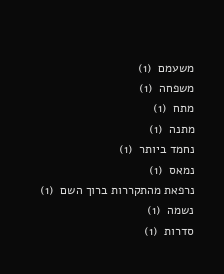משעמם  (1)
משפחה  (1)
מתח  (1)
מתנה  (1)
נחמד ביותר  (1)
נמאס  (1)
נרפאת מהתקררות ברוך השם  (1)
נשמה  (1)
סדרות  (1)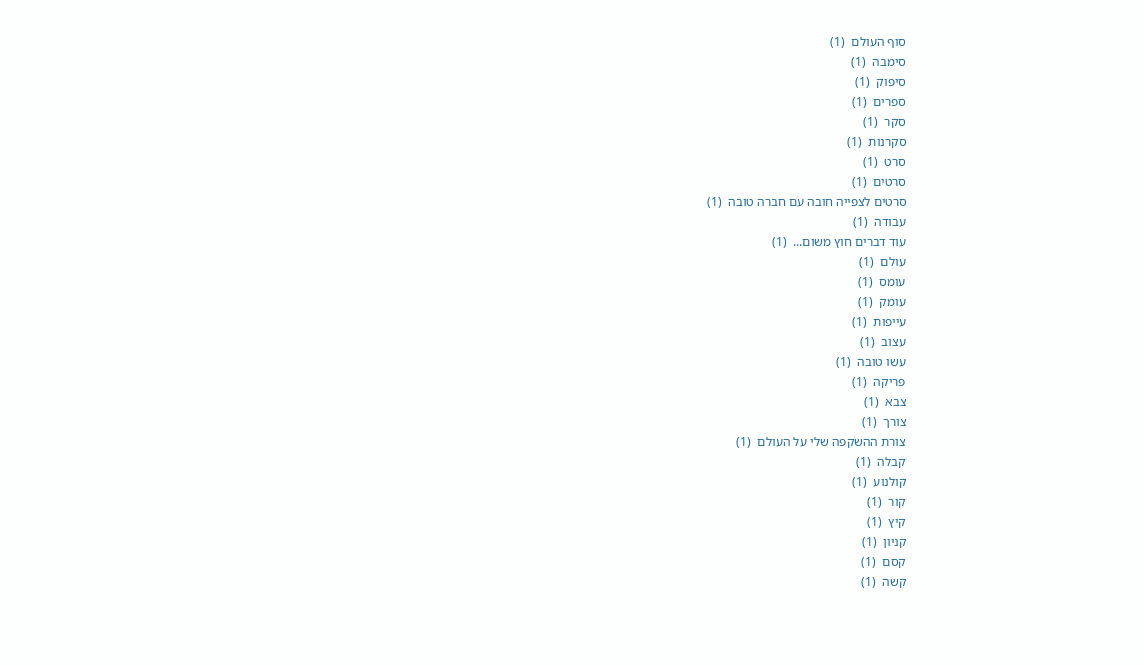סוף העולם  (1)
סימבה  (1)
סיפוק  (1)
ספרים  (1)
סקר  (1)
סקרנות  (1)
סרט  (1)
סרטים  (1)
סרטים לצפייה חובה עם חברה טובה  (1)
עבודה  (1)
עוד דברים חוץ משום...  (1)
עולם  (1)
עומס  (1)
עומק  (1)
עייפות  (1)
עצוב  (1)
עשו טובה  (1)
פריקה  (1)
צבא  (1)
צורך  (1)
צורת ההשקפה שלי על העולם  (1)
קבלה  (1)
קולנוע  (1)
קור  (1)
קיץ  (1)
קניון  (1)
קסם  (1)
קשה  (1)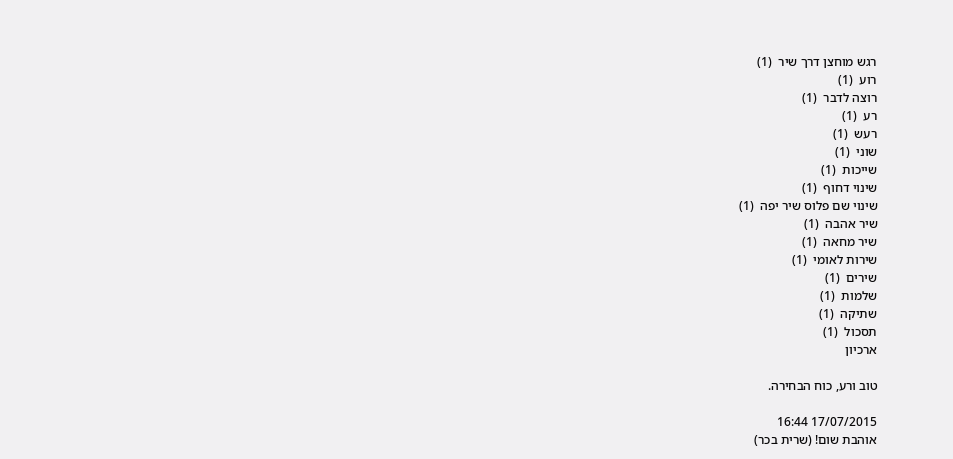רגש מוחצן דרך שיר  (1)
רוע  (1)
רוצה לדבר  (1)
רע  (1)
רעש  (1)
שוני  (1)
שייכות  (1)
שינוי דחוף  (1)
שינוי שם פלוס שיר יפה  (1)
שיר אהבה  (1)
שיר מחאה  (1)
שירות לאומי  (1)
שירים  (1)
שלמות  (1)
שתיקה  (1)
תסכול  (1)
ארכיון

טוב ורע, כוח הבחירה.

17/07/2015 16:44
אוהבת שום! (שרית בכר)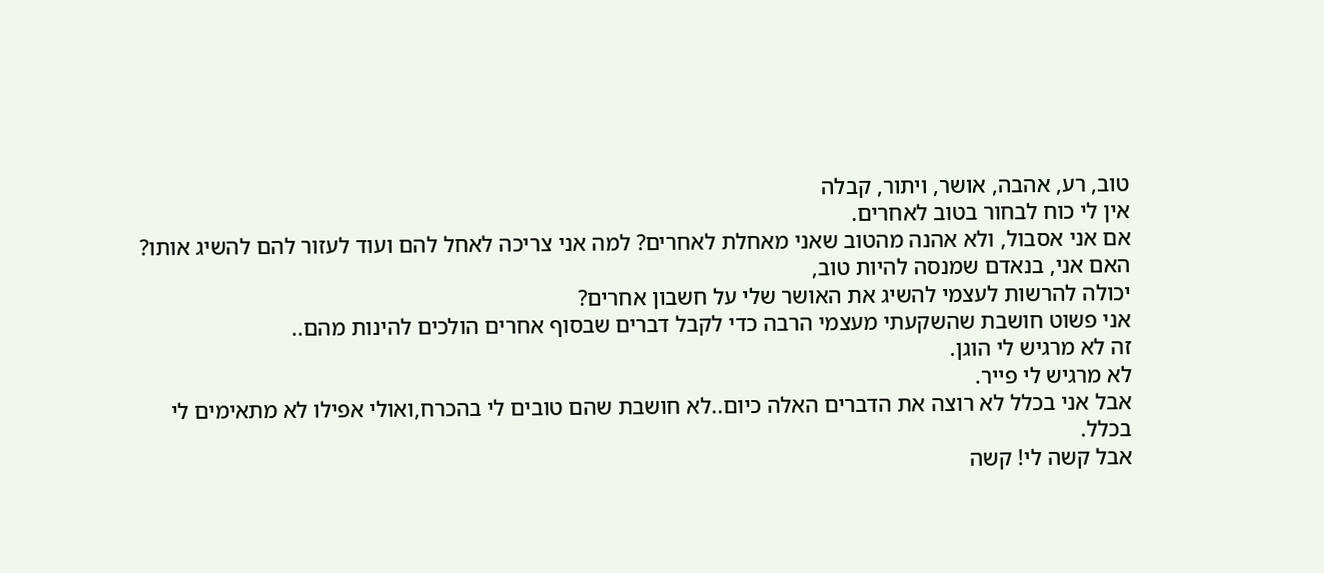טוב, רע, אהבה, אושר, ויתור, קבלה
אין לי כוח לבחור בטוב לאחרים.
אם אני אסבול, ולא אהנה מהטוב שאני מאחלת לאחרים? למה אני צריכה לאחל להם ועוד לעזור להם להשיג אותו?
האם אני, בנאדם שמנסה להיות טוב,
יכולה להרשות לעצמי להשיג את האושר שלי על חשבון אחרים?
אני פשוט חושבת שהשקעתי מעצמי הרבה כדי לקבל דברים שבסוף אחרים הולכים להינות מהם..
זה לא מרגיש לי הוגן.
לא מרגיש לי פייר.
אבל אני בכלל לא רוצה את הדברים האלה כיום..לא חושבת שהם טובים לי בהכרח,ואולי אפילו לא מתאימים לי בכלל.
אבל קשה לי! קשה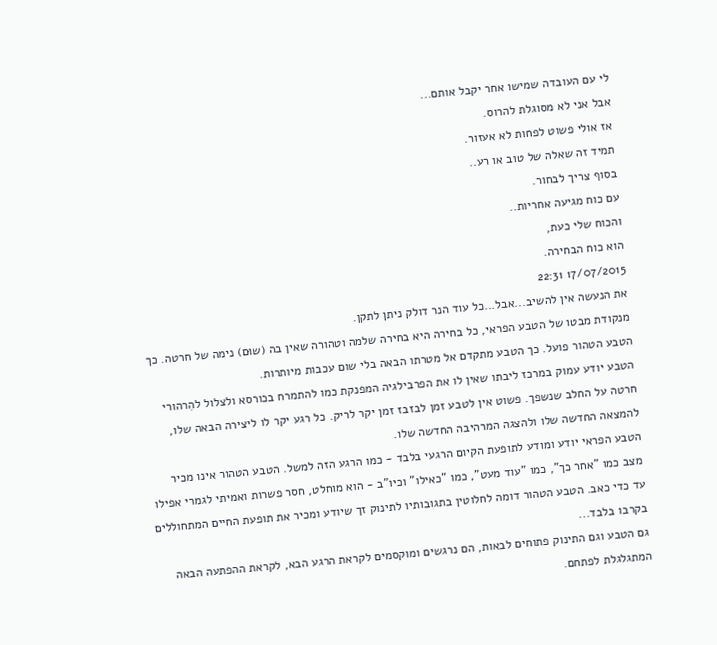לי עם העובדה שמישו אחר יקבל אותם...
אבל אני לא מסוגלת להרוס.
אז אולי פשוט לפחות לא אעזור.
תמיד זה שאלה של טוב או רע..
בסוף צריך לבחור.
עם כוח מגיעה אחריות..
והכוח שלי כעת,
הוא כוח הבחירה.
17/07/2015 22:31
את הנעשה אין להשיב...אבל...כל עוד הנר דולק ניתן לתקן.
מנקודת מבטו של הטבע הפראי, כל בחירה היא בחירה שלמה וטהורה שאין בה (שוּם) נימה של חרטה. כך הטבע הטהור פועל. כך הטבע מתקדם אל מטרתו הבאה בלי שום עכבות מיותרות.
הטבע יודע עמוק במרכז ליבתו שאין לו את הפרבילגיה המפנקת כמו להתמרח בכורסא ולצלול להִרהורי חרטה על החלב שנשפך. פשוט אין לטבע זמן לבזבז זמן יקר לריק. כל רגע יקר לו ליצירה הבאה שלו, להמצאה החדשה שלו ולהצגה המרהיבה החדשה שלו.
הטבע הפראי יודע ומודע לתופעת הקיום הרגעי בלבד - כמו הרגע הזה למשל. הטבע הטהור אינו מכיר מצב כמו "אחר כך", כמו "עוד מעט", כמו "כאילו" וכיו"ב - הוא מוחלט, חסר פשרות ואמיתי לגמרי אפילו עד כדי כאב. הטבע הטהור דומה לחלוטין בתגובותיו לתינוק זך שיודע ומכיר את תופעת החיים המתחוללים בקרבו בלבד...
גם הטבע וגם התינוק פתוחים לבאות, הם נרגשים ומוקסמים לקראת הרגע הבא, לקראת ההפתעה הבאה המתגלגלת לפתחם.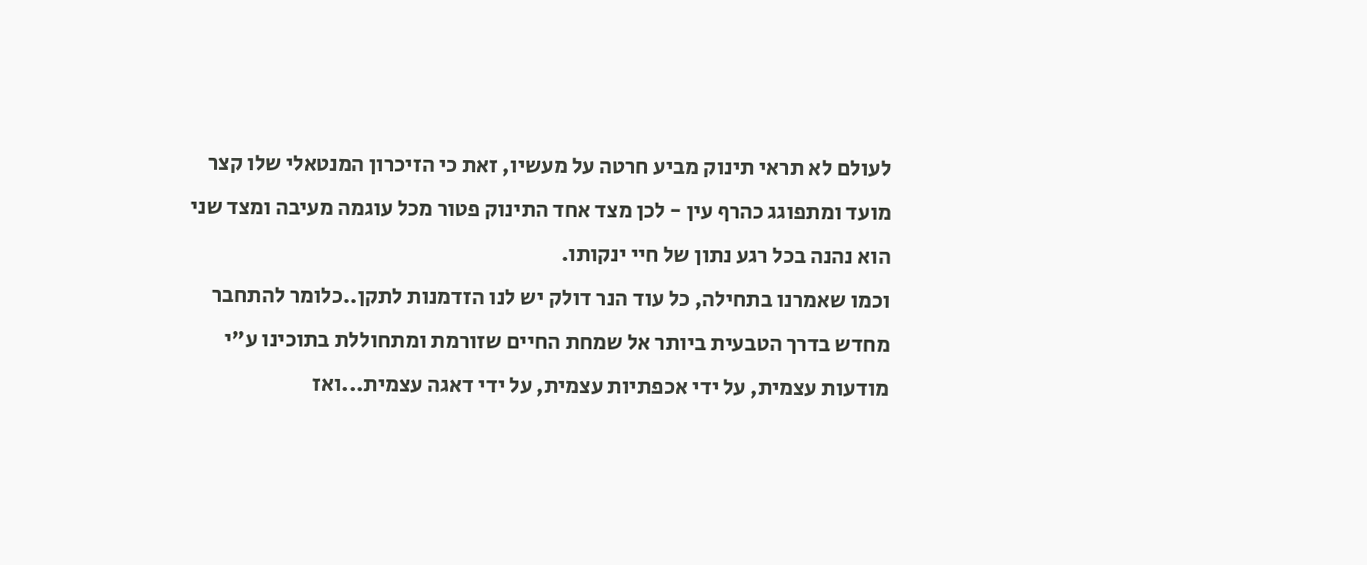לעולם לא תראי תינוק מביע חרטה על מעשיו, זאת כי הזיכרון המנטאלי שלו קצר מועד ומתפוגג כהרף עין - לכן מצד אחד התינוק פטור מכל עוגמה מעיבה ומצד שני הוא נהנה בכל רגע נתון של חיי ינקותו.
וכמו שאמרנו בתחילה, כל עוד הנר דולק יש לנו הזדמנות לתקן..כלומר להתחבר מחדש בדרך הטבעית ביותר אל שמחת החיים שזורמת ומתחוללת בתוכינו ע"י מודעות עצמית, על ידי אכפתיות עצמית, על ידי דאגה עצמית...ואז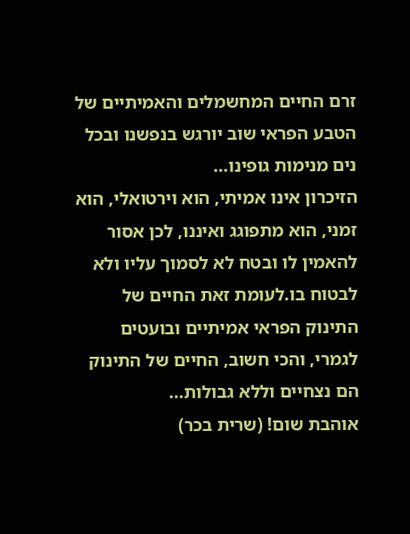זרם החיים המחשמלים והאמיתיים של הטבע הפראי שוב יורגש בנפשנו ובכל נים מנימות גופינו...
הזיכרון אינו אמיתי, הוא וירטואלי, הוא זמני, הוא מתפוגג ואיננו, לכן אסור להאמין לו ובטח לא לסמוך עליו ולא לבטוח בו.לעומת זאת החיים של התינוק הפראי אמיתיים ובועטים לגמרי, והכי חשוב, החיים של התינוק הם נצחיים וללא גבולות...
אוהבת שום! (שרית בכר)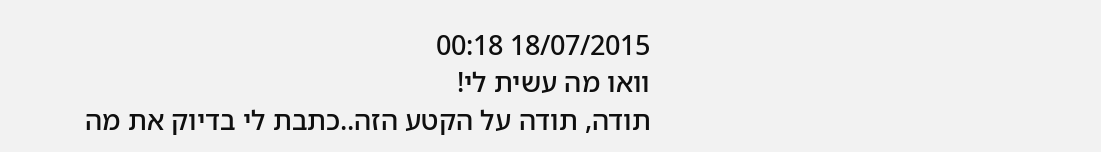18/07/2015 00:18
וואו מה עשית לי!
תודה, תודה על הקטע הזה..כתבת לי בדיוק את מה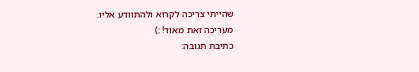שהייתי צריכה לקרוא ולהתוודע אליו.
מעריכה זאת מאוד! :)
כתיבת תגובה: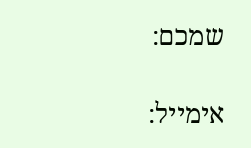שמכם:

אימייל: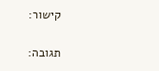קישור:

תגובה: